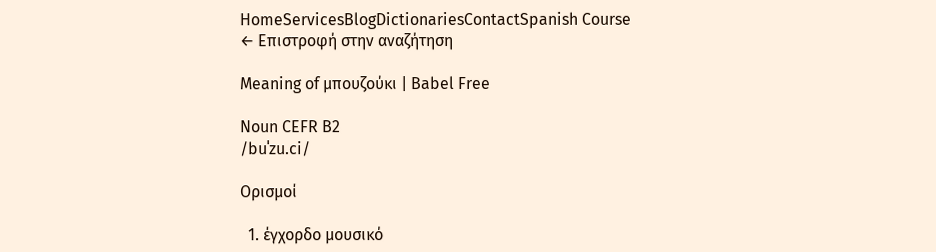HomeServicesBlogDictionariesContactSpanish Course
← Επιστροφή στην αναζήτηση

Meaning of μπουζούκι | Babel Free

Noun CEFR B2
/buˈzu.ci/

Ορισμοί

  1. έγχορδο μουσικό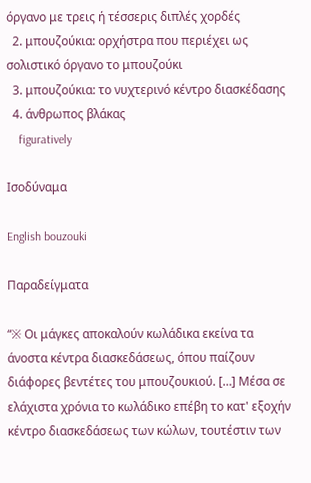όργανο με τρεις ή τέσσερις διπλές χορδές
  2. μπουζούκια: ορχήστρα που περιέχει ως σολιστικό όργανο το μπουζούκι
  3. μπουζούκια: το νυχτερινό κέντρο διασκέδασης
  4. άνθρωπος βλάκας
    figuratively

Ισοδύναμα

English bouzouki

Παραδείγματα

“※ Οι μάγκες αποκαλούν κωλάδικα εκείνα τα άνοστα κέντρα διασκεδάσεως, όπου παίζουν διάφορες βεντέτες του μπουζουκιού. […] Μέσα σε ελάχιστα χρόνια το κωλάδικο επέβη το κατ' εξοχήν κέντρο διασκεδάσεως των κώλων, τουτέστιν των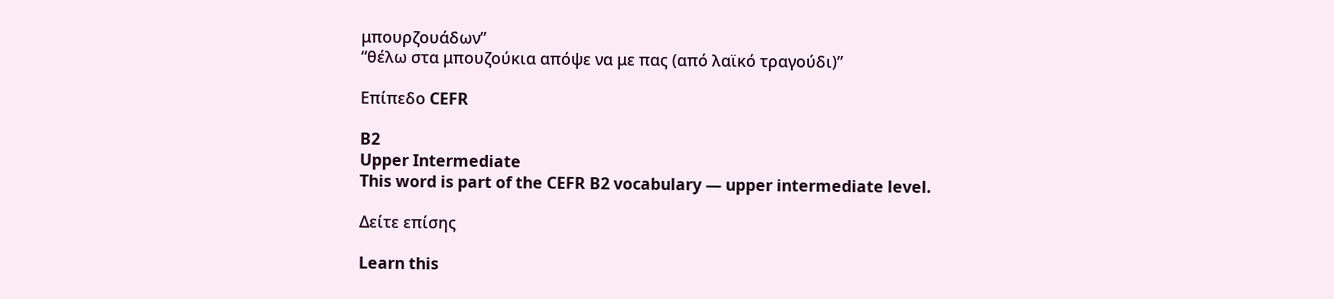μπουρζουάδων”
“θέλω στα μπουζούκια απόψε να με πας (από λαϊκό τραγούδι)”

Επίπεδο CEFR

B2
Upper Intermediate
This word is part of the CEFR B2 vocabulary — upper intermediate level.

Δείτε επίσης

Learn this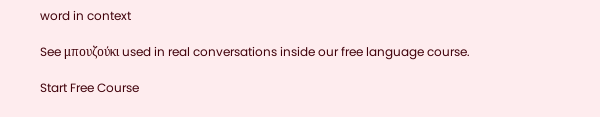word in context

See μπουζούκι used in real conversations inside our free language course.

Start Free Course